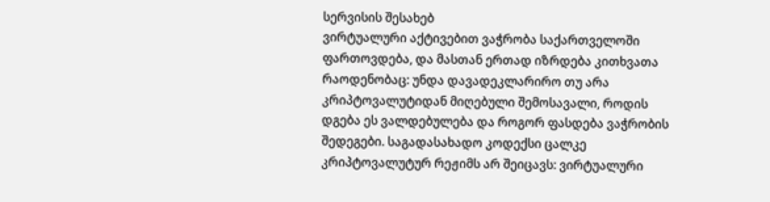სერვისის შესახებ
ვირტუალური აქტივებით ვაჭრობა საქართველოში ფართოვდება, და მასთან ერთად იზრდება კითხვათა რაოდენობაც: უნდა დავადეკლარირო თუ არა კრიპტოვალუტიდან მიღებული შემოსავალი, როდის დგება ეს ვალდებულება და როგორ ფასდება ვაჭრობის შედეგები. საგადასახადო კოდექსი ცალკე კრიპტოვალუტურ რეჟიმს არ შეიცავს: ვირტუალური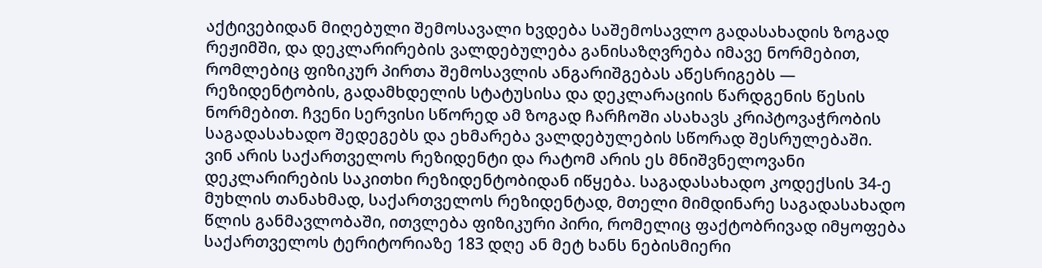აქტივებიდან მიღებული შემოსავალი ხვდება საშემოსავლო გადასახადის ზოგად რეჟიმში, და დეკლარირების ვალდებულება განისაზღვრება იმავე ნორმებით, რომლებიც ფიზიკურ პირთა შემოსავლის ანგარიშგებას აწესრიგებს — რეზიდენტობის, გადამხდელის სტატუსისა და დეკლარაციის წარდგენის წესის ნორმებით. ჩვენი სერვისი სწორედ ამ ზოგად ჩარჩოში ასახავს კრიპტოვაჭრობის საგადასახადო შედეგებს და ეხმარება ვალდებულების სწორად შესრულებაში.
ვინ არის საქართველოს რეზიდენტი და რატომ არის ეს მნიშვნელოვანი
დეკლარირების საკითხი რეზიდენტობიდან იწყება. საგადასახადო კოდექსის 34-ე მუხლის თანახმად, საქართველოს რეზიდენტად, მთელი მიმდინარე საგადასახადო წლის განმავლობაში, ითვლება ფიზიკური პირი, რომელიც ფაქტობრივად იმყოფება საქართველოს ტერიტორიაზე 183 დღე ან მეტ ხანს ნებისმიერი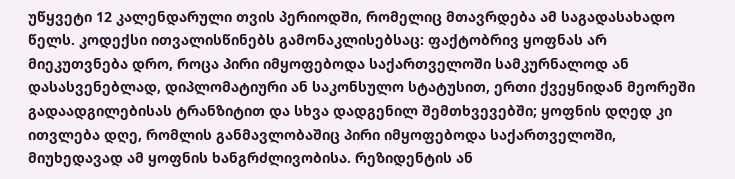უწყვეტი 12 კალენდარული თვის პერიოდში, რომელიც მთავრდება ამ საგადასახადო წელს. კოდექსი ითვალისწინებს გამონაკლისებსაც: ფაქტობრივ ყოფნას არ მიეკუთვნება დრო, როცა პირი იმყოფებოდა საქართველოში სამკურნალოდ ან დასასვენებლად, დიპლომატიური ან საკონსულო სტატუსით, ერთი ქვეყნიდან მეორეში გადაადგილებისას ტრანზიტით და სხვა დადგენილ შემთხვევებში; ყოფნის დღედ კი ითვლება დღე, რომლის განმავლობაშიც პირი იმყოფებოდა საქართველოში, მიუხედავად ამ ყოფნის ხანგრძლივობისა. რეზიდენტის ან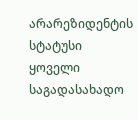არარეზიდენტის სტატუსი ყოველი საგადასახადო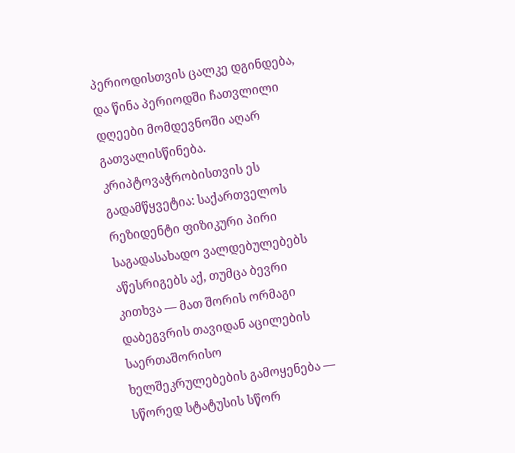პერიოდისთვის ცალკე დგინდება, და წინა პერიოდში ჩათვლილი დღეები მომდევნოში აღარ გათვალისწინება. კრიპტოვაჭრობისთვის ეს გადამწყვეტია: საქართველოს რეზიდენტი ფიზიკური პირი საგადასახადო ვალდებულებებს აწესრიგებს აქ, თუმცა ბევრი კითხვა — მათ შორის ორმაგი დაბეგვრის თავიდან აცილების საერთაშორისო ხელშეკრულებების გამოყენება — სწორედ სტატუსის სწორ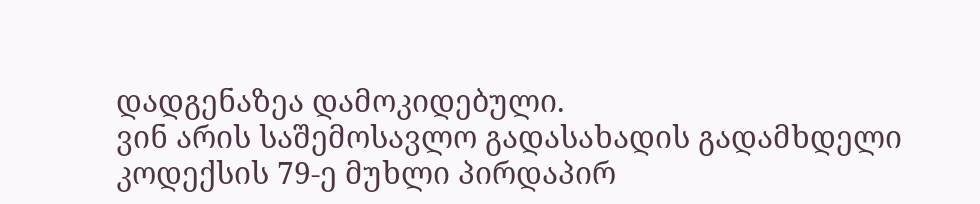დადგენაზეა დამოკიდებული.
ვინ არის საშემოსავლო გადასახადის გადამხდელი
კოდექსის 79-ე მუხლი პირდაპირ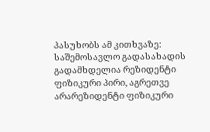პასუხობს ამ კითხვაზე: საშემოსავლო გადასახადის გადამხდელია რეზიდენტი ფიზიკური პირი, აგრეთვე არარეზიდენტი ფიზიკური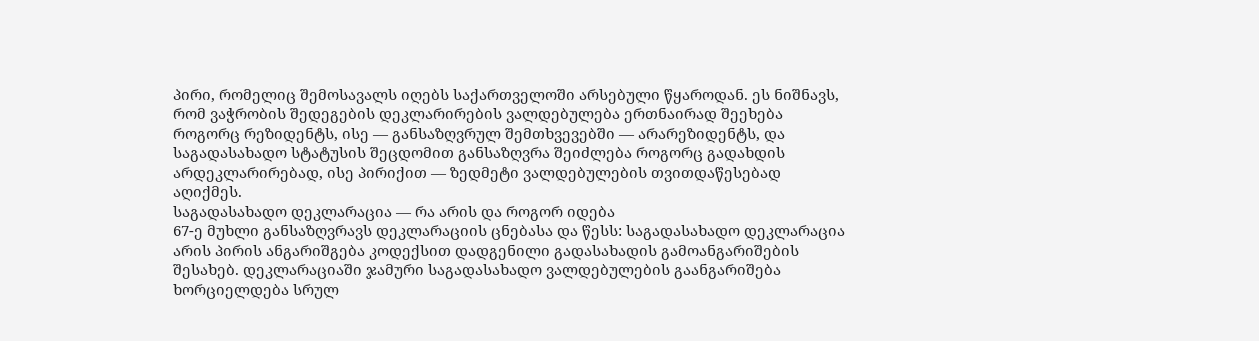პირი, რომელიც შემოსავალს იღებს საქართველოში არსებული წყაროდან. ეს ნიშნავს, რომ ვაჭრობის შედეგების დეკლარირების ვალდებულება ერთნაირად შეეხება როგორც რეზიდენტს, ისე — განსაზღვრულ შემთხვევებში — არარეზიდენტს, და საგადასახადო სტატუსის შეცდომით განსაზღვრა შეიძლება როგორც გადახდის არდეკლარირებად, ისე პირიქით — ზედმეტი ვალდებულების თვითდაწესებად აღიქმეს.
საგადასახადო დეკლარაცია — რა არის და როგორ იდება
67-ე მუხლი განსაზღვრავს დეკლარაციის ცნებასა და წესს: საგადასახადო დეკლარაცია არის პირის ანგარიშგება კოდექსით დადგენილი გადასახადის გამოანგარიშების შესახებ. დეკლარაციაში ჯამური საგადასახადო ვალდებულების გაანგარიშება ხორციელდება სრულ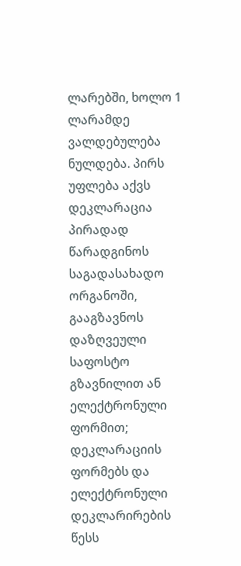ლარებში, ხოლო 1 ლარამდე ვალდებულება ნულდება. პირს უფლება აქვს დეკლარაცია პირადად წარადგინოს საგადასახადო ორგანოში, გააგზავნოს დაზღვეული საფოსტო გზავნილით ან ელექტრონული ფორმით; დეკლარაციის ფორმებს და ელექტრონული დეკლარირების წესს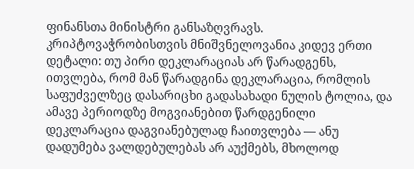ფინანსთა მინისტრი განსაზღვრავს. კრიპტოვაჭრობისთვის მნიშვნელოვანია კიდევ ერთი დეტალი: თუ პირი დეკლარაციას არ წარადგენს, ითვლება, რომ მან წარადგინა დეკლარაცია, რომლის საფუძველზეც დასარიცხი გადასახადი ნულის ტოლია, და ამავე პერიოდზე მოგვიანებით წარდგენილი დეკლარაცია დაგვიანებულად ჩაითვლება — ანუ დადუმება ვალდებულებას არ აუქმებს, მხოლოდ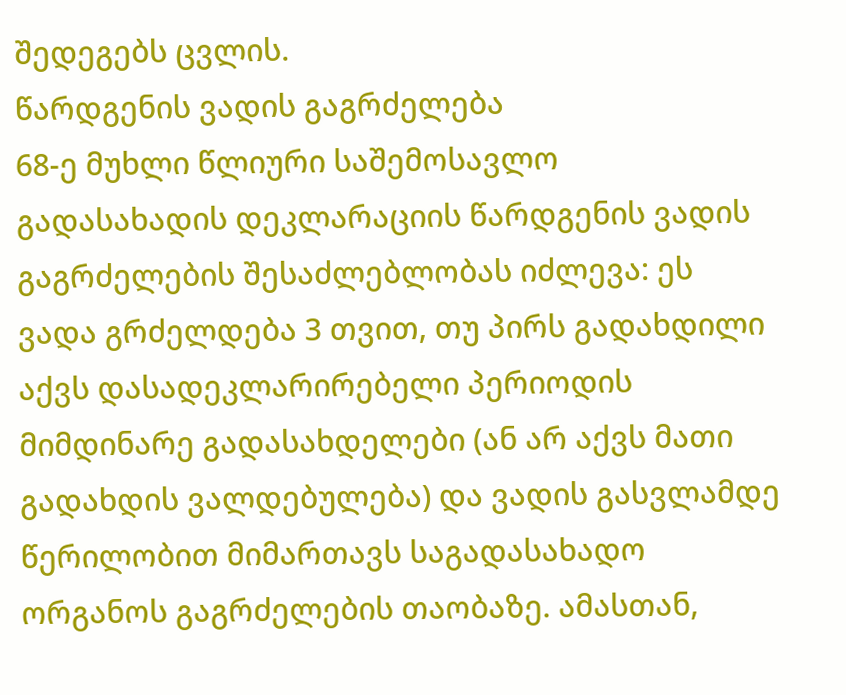შედეგებს ცვლის.
წარდგენის ვადის გაგრძელება
68-ე მუხლი წლიური საშემოსავლო გადასახადის დეკლარაციის წარდგენის ვადის გაგრძელების შესაძლებლობას იძლევა: ეს ვადა გრძელდება 3 თვით, თუ პირს გადახდილი აქვს დასადეკლარირებელი პერიოდის მიმდინარე გადასახდელები (ან არ აქვს მათი გადახდის ვალდებულება) და ვადის გასვლამდე წერილობით მიმართავს საგადასახადო ორგანოს გაგრძელების თაობაზე. ამასთან,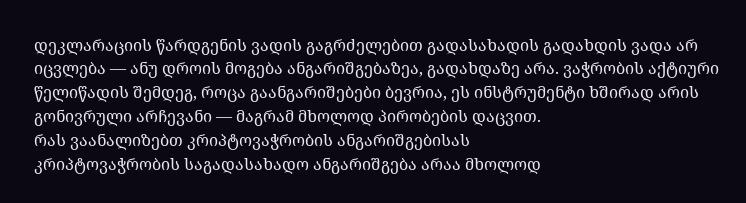დეკლარაციის წარდგენის ვადის გაგრძელებით გადასახადის გადახდის ვადა არ იცვლება — ანუ დროის მოგება ანგარიშგებაზეა, გადახდაზე არა. ვაჭრობის აქტიური წელიწადის შემდეგ, როცა გაანგარიშებები ბევრია, ეს ინსტრუმენტი ხშირად არის გონივრული არჩევანი — მაგრამ მხოლოდ პირობების დაცვით.
რას ვაანალიზებთ კრიპტოვაჭრობის ანგარიშგებისას
კრიპტოვაჭრობის საგადასახადო ანგარიშგება არაა მხოლოდ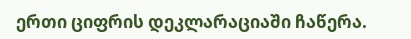ერთი ციფრის დეკლარაციაში ჩაწერა.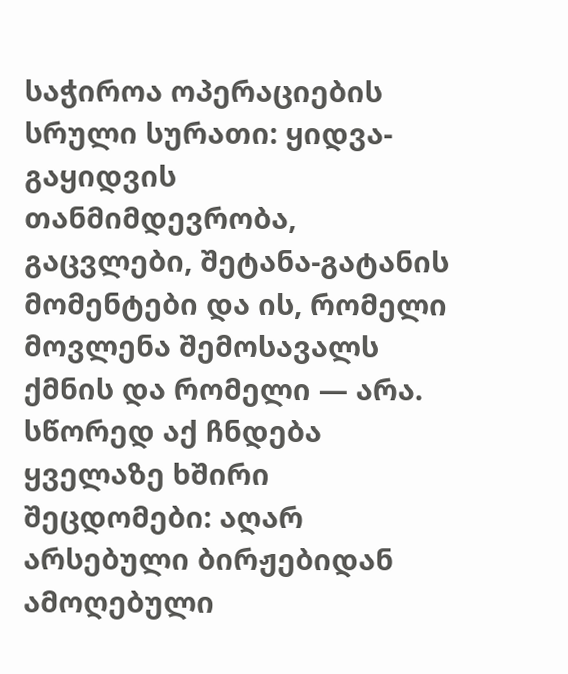საჭიროა ოპერაციების სრული სურათი: ყიდვა-გაყიდვის თანმიმდევრობა, გაცვლები, შეტანა-გატანის მომენტები და ის, რომელი მოვლენა შემოსავალს ქმნის და რომელი — არა. სწორედ აქ ჩნდება ყველაზე ხშირი შეცდომები: აღარ არსებული ბირჟებიდან ამოღებული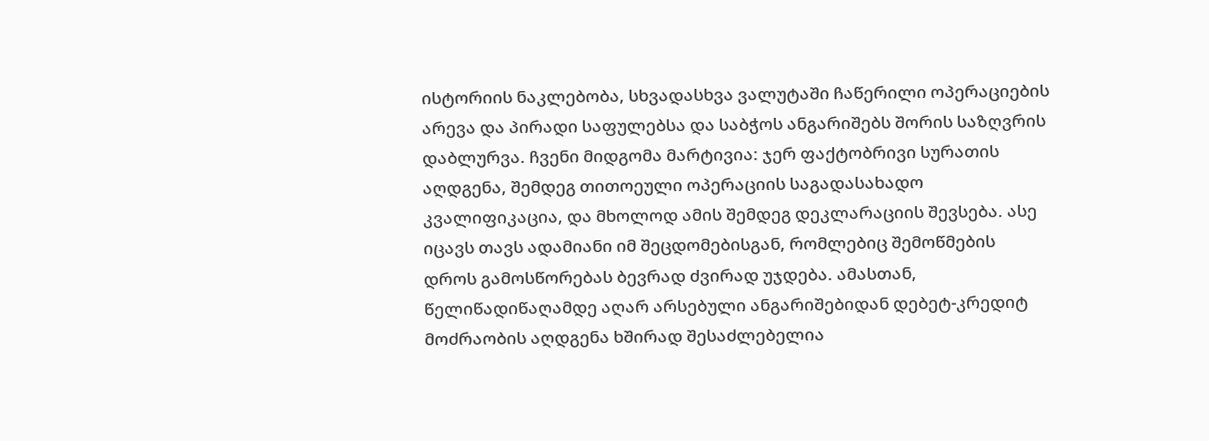ისტორიის ნაკლებობა, სხვადასხვა ვალუტაში ჩაწერილი ოპერაციების არევა და პირადი საფულებსა და საბჭოს ანგარიშებს შორის საზღვრის დაბლურვა. ჩვენი მიდგომა მარტივია: ჯერ ფაქტობრივი სურათის აღდგენა, შემდეგ თითოეული ოპერაციის საგადასახადო კვალიფიკაცია, და მხოლოდ ამის შემდეგ დეკლარაციის შევსება. ასე იცავს თავს ადამიანი იმ შეცდომებისგან, რომლებიც შემოწმების დროს გამოსწორებას ბევრად ძვირად უჯდება. ამასთან, წელიწადიწაღამდე აღარ არსებული ანგარიშებიდან დებეტ-კრედიტ მოძრაობის აღდგენა ხშირად შესაძლებელია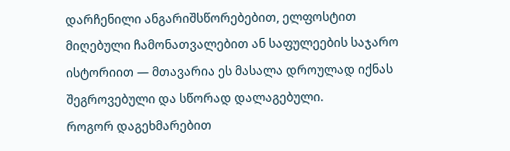დარჩენილი ანგარიშსწორებებით, ელფოსტით მიღებული ჩამონათვალებით ან საფულეების საჯარო ისტორიით — მთავარია ეს მასალა დროულად იქნას შეგროვებული და სწორად დალაგებული.
როგორ დაგეხმარებით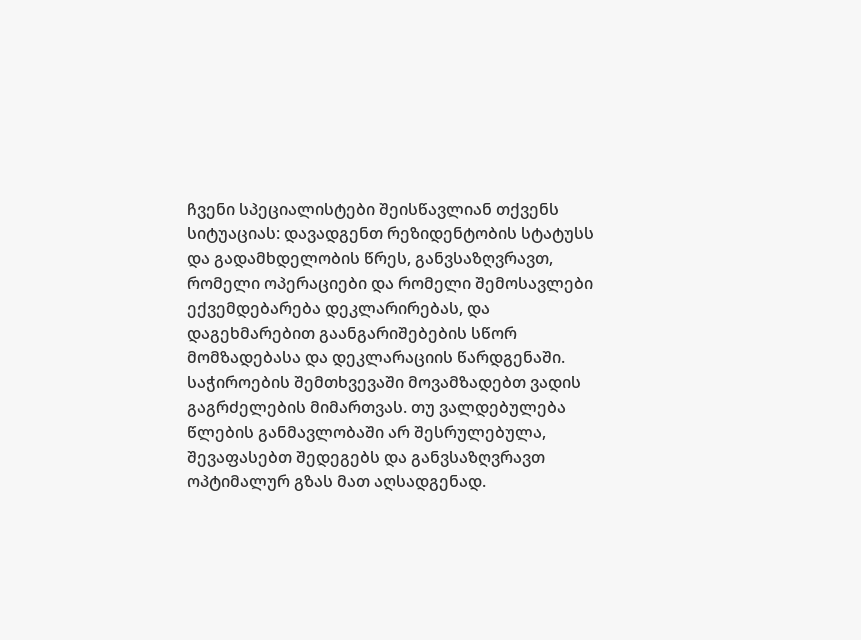ჩვენი სპეციალისტები შეისწავლიან თქვენს სიტუაციას: დავადგენთ რეზიდენტობის სტატუსს და გადამხდელობის წრეს, განვსაზღვრავთ, რომელი ოპერაციები და რომელი შემოსავლები ექვემდებარება დეკლარირებას, და დაგეხმარებით გაანგარიშებების სწორ მომზადებასა და დეკლარაციის წარდგენაში. საჭიროების შემთხვევაში მოვამზადებთ ვადის გაგრძელების მიმართვას. თუ ვალდებულება წლების განმავლობაში არ შესრულებულა, შევაფასებთ შედეგებს და განვსაზღვრავთ ოპტიმალურ გზას მათ აღსადგენად.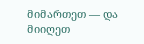მიმართეთ — და მიიღეთ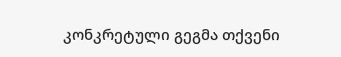კონკრეტული გეგმა თქვენი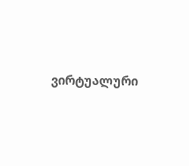ვირტუალური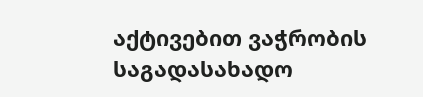აქტივებით ვაჭრობის საგადასახადო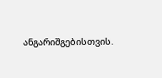ანგარიშგებისთვის.